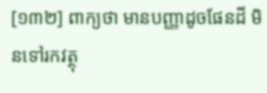[១៣២] ពាក្យថា មានបញ្ញាដូចផែនដី មិនទៅរកវត្ថុ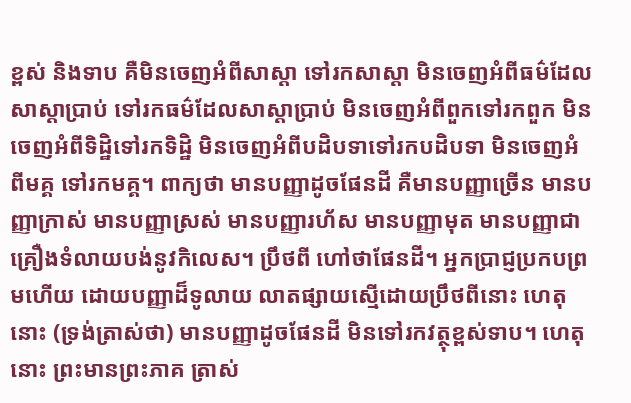ខ្ពស់ និងទាប គឺមិនចេញអំពីសាស្តា ទៅរកសាស្តា មិនចេញអំពីធម៌ដែលសាស្តាប្រាប់ ទៅរកធម៌ដែលសាស្តាបា្រប់ មិនចេញអំពីពួកទៅរកពួក មិនចេញអំពីទិដ្ឋិទៅរកទិដ្ឋិ មិនចេញអំពីបដិបទាទៅរកបដិបទា មិនចេញអំពីមគ្គ ទៅរកមគ្គ។ ពាក្យថា មានបញ្ញាដូចផែនដី គឺមានបញ្ញាច្រើន មានបញ្ញាក្រាស់ មានបញ្ញាស្រស់ មានបញ្ញារហ័ស មានបញ្ញាមុត មានបញ្ញាជាគ្រឿងទំលាយបង់នូវកិលេស។ ប្រឹថពី ហៅថាផែនដី។ អ្នកប្រាជ្ញប្រកបព្រមហើយ ដោយបញ្ញាដ៏ទូលាយ លាតផ្សាយស្មើដោយប្រឹថពីនោះ ហេតុនោះ (ទ្រង់ត្រាស់ថា) មានបញ្ញាដូចផែនដី មិនទៅរកវត្ថុខ្ពស់ទាប។ ហេតុនោះ ព្រះមានព្រះភាគ ត្រាស់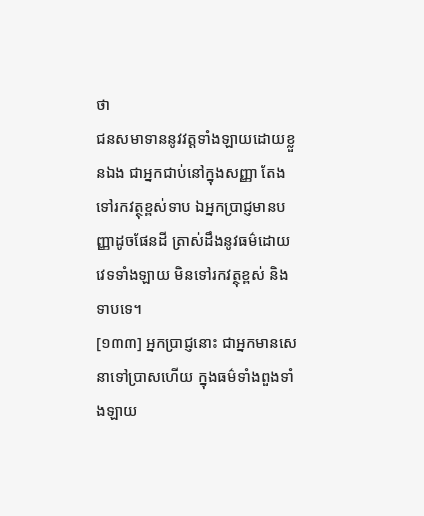ថា
ជនសមាទាននូវវត្តទាំងឡាយដោយខ្លួនឯង ជាអ្នកជាប់នៅក្នុងសញ្ញា តែងទៅរកវត្ថុខ្ពស់ទាប ឯអ្នកប្រាជ្ញមានបញ្ញាដូចផែនដី ត្រាស់ដឹងនូវធម៌ដោយវេទទាំងឡាយ មិនទៅរកវត្ថុខ្ពស់ និងទាបទេ។
[១៣៣] អ្នកប្រាជ្ញនោះ ជាអ្នកមានសេនាទៅប្រាសហើយ ក្នុងធម៌ទាំងពួងទាំងឡាយ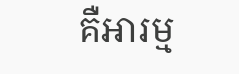គឺអារម្ម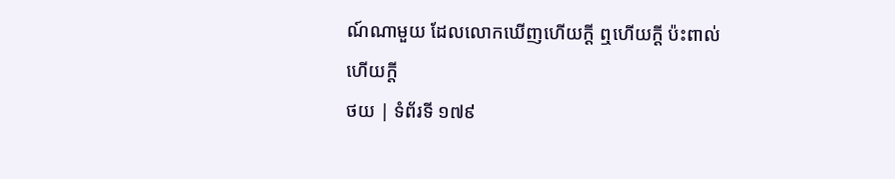ណ៍ណាមួយ ដែលលោកឃើញហើយក្តី ឮហើយក្តី ប៉ះពាល់ហើយក្តី
ថយ | ទំព័រទី ១៧៩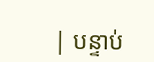| បន្ទាប់